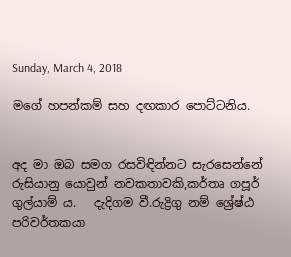Sunday, March 4, 2018

මගේ හපන්කම් සහ දඟකාර පොට්ටනිය.


අද මා ඔබ සමග රසවිඳින්නට සැරසෙන්නේ රුසියානු යොවුන් නවකතාවකි,කර්තෘ ගපූර් ගුල්යාම් ය.   දැදිගම වී.රුද්‍රිගු නම් ශ්‍රේෂ්ඨ පරිවර්තකයා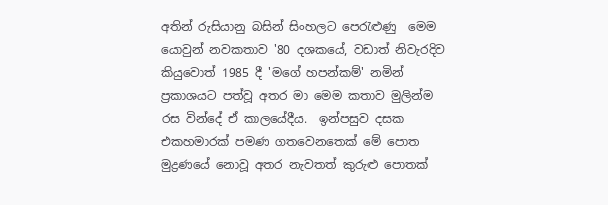අතින් රුසියානු බසින් සිංහලට පෙරැළුණු  මෙම යොවුන් නවකතාව '80 දශකයේ, වඩාත් නිවැරදිව කියුවොත් 1985 දී 'මගේ හපන්කම්' නමින් ප්‍රකාශයට පත්වූ අතර මා මෙම කතාව මුලින්ම රස වින්දේ ඒ කාලයේදීය.  ඉන්පසුව දසක එකහමාරක් පමණ ගතවෙනතෙක් මේ පොත මුද්‍රණයේ නොවූ අතර නැවතත් කුරුළු පොතක්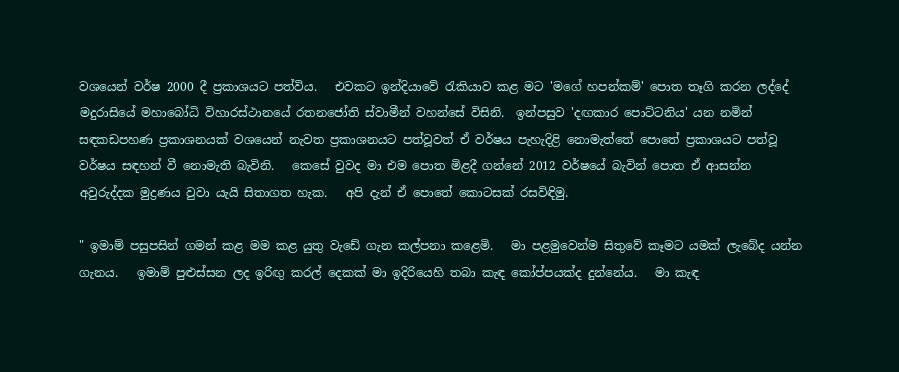වශයෙන් වර්ෂ 2000 දී ප්‍රකාශයට පත්විය.   එවකට ඉන්දියාවේ රැකියාව කළ මට 'මගේ හපන්කම්' පොත තෑගි කරන ලද්දේ මදුරාසියේ මහාබෝධි විහාරස්ථානයේ රතනජෝති ස්වාමීන් වහන්සේ විසිනි.  ඉන්පසුව 'දඟකාර පොට්ටනිය' යන නමින් සඳකඩපහණ ප්‍රකාශනයක් වශයෙන් නැවත ප්‍රකාශනයට පත්වූවත් ඒ වර්ෂය පැහැදිළි නොමැත්තේ පොතේ ප්‍රකාශයට පත්වූ වර්ෂය සඳහන් වී නොමැති බැවිනි.   කෙසේ වුවද මා එම පොත මිළදී ගන්නේ 2012 වර්ෂයේ බැවින් පොත ඒ ආසන්න අවුරුද්දක මුද්‍රණය වුවා යැයි සිතාගත හැක.   අපි දැන් ඒ පොතේ කොටසක් රසවිඳිමු.

" ඉමාම් පසුපසින් ගමන් කළ මම කළ යුතු වැඩේ ගැන කල්පනා කළෙමි.   මා පළමුවෙන්ම සිතුවේ කෑමට යමක් ලැබේද යන්න ගැනය.   ඉමාම් පුළුස්සන ලද ඉරිඟු කරල් දෙකක් මා ඉදිරියෙහි තබා කැඳ කෝප්පයක්ද දුන්නේය.   මා කැඳ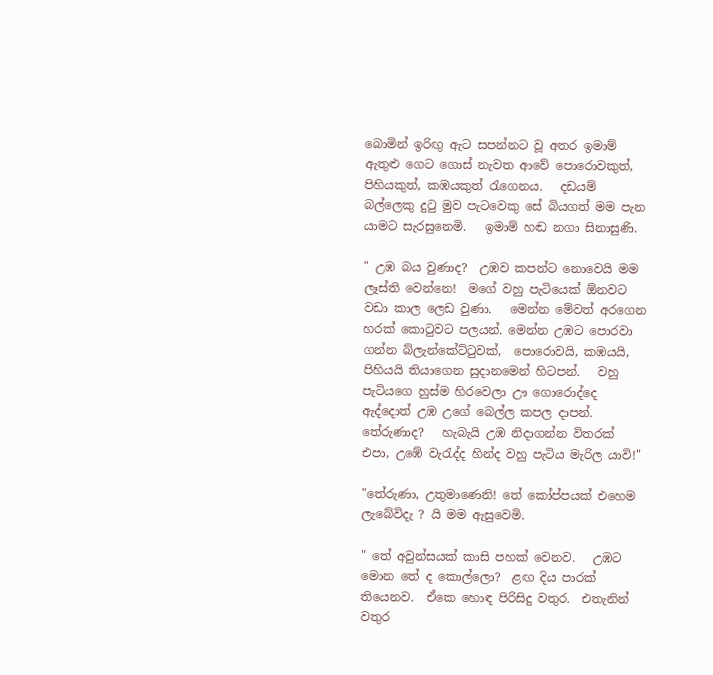බොමින් ඉරිඟු ඇට සපන්නට වූ අතර ඉමාම් ඇතුළු ගෙට ගොස් නැවත ආවේ පොරොවකුත්, පිහියකුත්, කඹයකුත් රැගෙනය.   දඩයම් බල්ලෙකු දුටු මුව පැටවෙකු සේ බියගත් මම පැන යාමට සැරසුනෙමි.   ඉමාම් හඬ නගා සිනාසුණි.

" උඹ බය වුණාද?  උඹව කපන්ට නොවෙයි මම ලෑස්ති වෙන්නෙ!  මගේ වහු පැටියෙක් ඕනවට වඩා කාල ලෙඩ වුණා.   මෙන්න මේවත් අරගෙන හරක් කොටුවට පලයන්. මෙන්න උඹට පොරවා ගන්න බ්ලැන්කේට්ටුවක්,  පොරොවයි, කඹයයි, පිහියයි තියාගෙන සුදානමෙන් හිටපන්.   වහු පැටියගෙ හුස්ම හිරවෙලා ඌ ගොරොද්දෙ ඇද්දොත් උඹ උගේ බෙල්ල කපල දාපන්. තේරුණාද?   හැබැයි උඹ නිදාගන්න විතරක් එපා, උඹේ වැරැද්ද හින්ද වහු පැටිය මැරිල යාවි!"

"තේරුණා, උතුමාණෙනි! තේ කෝප්පයක් එහෙම ලැබේවිදැ ? යි මම ඇසුවෙමි.

" තේ අවුන්සයක් කාසි පහක් වෙනව.   උඹට මොන තේ ද කොල්ලො?  ළඟ දිය පාරක් තියෙනව.  ඒකෙ හොඳ පිරිසිදු වතුර.  එතැනින් වතුර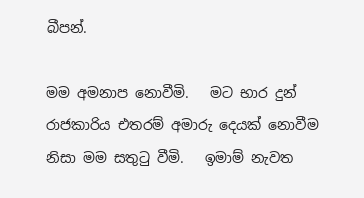බීපන්.

මම අමනාප නොවීමි.   මට භාර දුන් රාජකාරිය එතරම් අමාරු දෙයක් නොවීම නිසා මම සතුටු වීමි.   ඉමාම් නැවත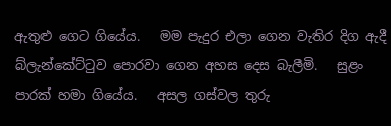ඇතුළු ගෙට ගියේය.   මම පැදුර එලා ගෙන වැතිර දිග ඇදී බ්ලැන්කේට්ටුව පොරවා ගෙන අහස දෙස බැලීමි.   සුළං පාරක් හමා ගියේය.   අසල ගස්වල තුරු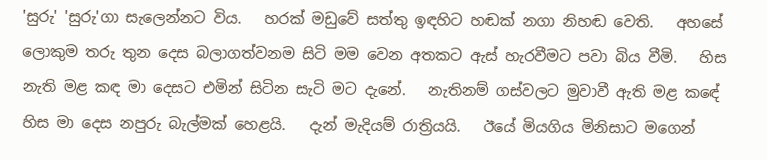'සුරු' 'සුරු'ගා සැලෙන්නට විය.   හරක් මඩුවේ සත්තු ඉඳහිට හඬක් නගා නිහඬ වෙති.   අහසේ ලොකුම තරු තුන දෙස බලාගත්වනම සිටි මම වෙන අතකට ඇස් හැරවීමට පවා බිය වීමි.   හිස නැති මළ කඳ මා දෙසට එමින් සිටින සැටි මට දැනේ.   නැතිනම් ගස්වලට මුවාවී ඇති මළ කඳේ හිස මා දෙස නපුරු බැල්මක් හෙළයි.   දැන් මැදියම් රාත්‍රියයි.   ඊයේ මියගිය මිනිසාට මගෙන්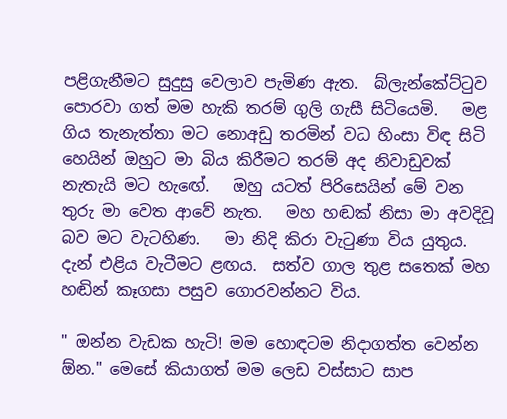පළිගැනීමට සුදුසු වෙලාව පැමිණ ඇත.  බ්ලැන්කේට්ටුව පොරවා ගත් මම හැකි තරම් ගුලි ගැසී සිටියෙමි.   මළ ගිය තැනැත්තා මට නොඅඩු තරමින් වධ හිංසා විඳ සිටි හෙයින් ඔහුට මා බිය කිරීමට තරම් අද නිවාඩුවක් නැතැයි මට හැඟේ.   ඔහු යටත් පිරිසෙයින් මේ වන තුරු මා වෙත ආවේ නැත.   මහ හඬක් නිසා මා අවදිවූ බව මට වැටහිණ.   මා නිදි කිරා වැටුණා විය යුතුය.   දැන් එළිය වැටීමට ළඟය.  සත්ව ගාල තුළ සතෙක් මහ හඬින් කෑගසා පසුව ගොරවන්නට විය.

" ඔන්න වැඩක හැටි! මම හොඳටම නිදාගත්ත වෙන්න ඕන." මෙසේ කියාගත් මම ලෙඩ වස්සාට සාප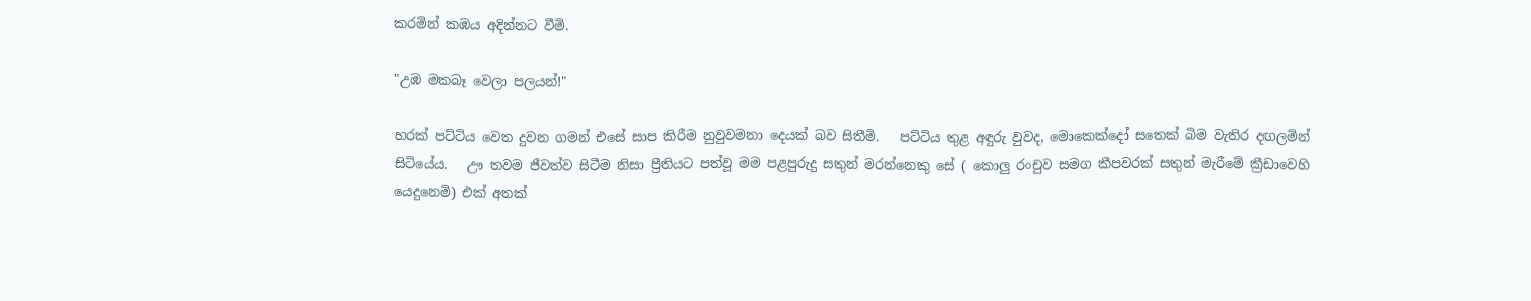කරමින් කඹය අදින්නට වීමි.

"උඹ මකබෑ වෙලා පලයන්!"

හරක් පට්ටිය වෙත දුවන ගමන් එසේ සාප කිරීම නුවුවමනා දෙයක් බව සිතීමි.   පට්ටිය තුළ අඳුරු වුවද, මොකෙක්දෝ සතෙක් බිම වැතිර දඟලමින් සිටියේය.   ඌ තවම ජීවත්ව සිටීම නිසා ප්‍රීතියට පත්වූ මම පළපුරුදු සතුන් මරන්නෙකු සේ ( කොලු රංචුව සමග කීපවරක් සතුන් මැරීමේ ක්‍රීඩාවෙහි යෙදුනෙමි) එක් අතක්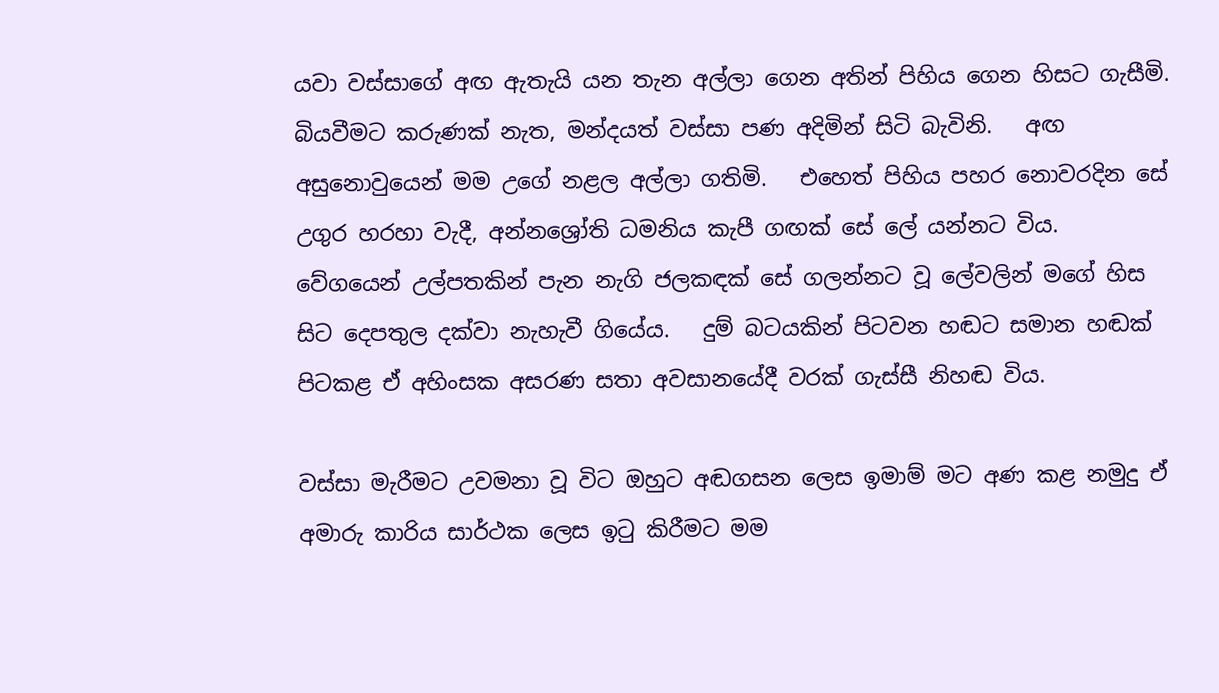යවා වස්සාගේ අඟ ඇතැයි යන තැන අල්ලා ගෙන අතින් පිහිය ගෙන හිසට ගැසීමි.   බියවීමට කරුණක් නැත, මන්දයත් වස්සා පණ අදිමින් සිටි බැවිනි.   අඟ අසුනොවුයෙන් මම උගේ නළල අල්ලා ගතිමි.   එහෙත් පිහිය පහර නොවරදින සේ උගුර හරහා වැදී, අන්නශ්‍රෝති ධමනිය කැපී ගඟක් සේ ලේ යන්නට විය.   වේගයෙන් උල්පතකින් පැන නැගි ජලකඳක් සේ ගලන්නට වූ ලේවලින් මගේ හිස සිට දෙපතුල දක්වා නැහැවී ගියේය.   දුම් බටයකින් පිටවන හඬට සමාන හඬක් පිටකළ ඒ අහිංසක අසරණ සතා අවසානයේදී වරක් ගැස්සී නිහඬ විය.

වස්සා මැරීමට උවමනා වූ විට ඔහුට අඬගසන ලෙස ඉමාම් මට අණ කළ නමුදු ඒ අමාරු කාරිය සාර්ථක ලෙස ඉටු කිරීමට මම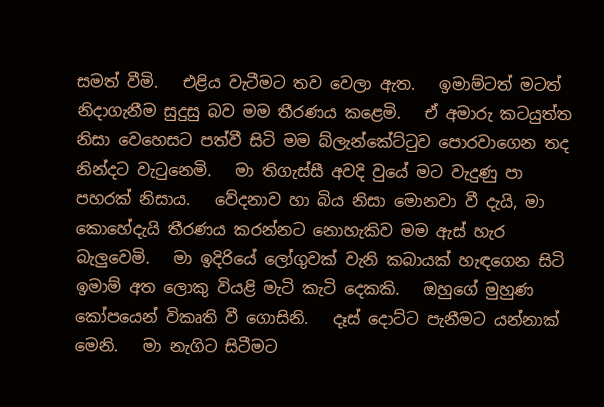සමත් වීමි.   එළිය වැටීමට තව වෙලා ඇත.   ඉමාම්ටත් මටත් නිදාගැනීම සුදුසු බව මම තීරණය කළෙමි.   ඒ අමාරු කටයුත්ත නිසා වෙහෙසට පත්වී සිටි මම බ්ලැන්කේට්ටුව පොරවාගෙන තද නින්දට වැටුනෙමි.   මා තිගැස්සී අවදි වුයේ මට වැදුණු පා පහරක් නිසාය.   වේදනාව හා බිය නිසා මොනවා වී දැයි, මා කොහේදැයි තීරණය කරන්නට නොහැකිව මම ඇස් හැර බැලුවෙමි.   මා ඉදිරියේ ලෝගුවක් වැනි කබායක් හැඳගෙන සිටි ඉමාම් අත ලොකු වියළි මැටි කැටි දෙකකි.   ඔහුගේ මුහුණ කෝපයෙන් විකෘති වී ගොසිනි.   දෑස් දොට්ට පැනීමට යන්නාක් මෙනි.   මා නැගිට සිටීමට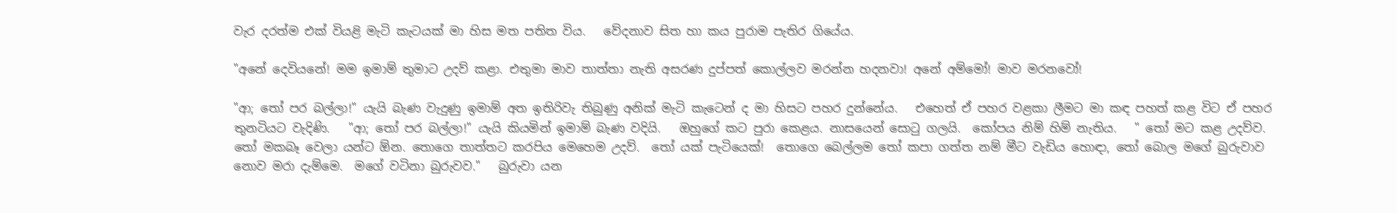වැර දරත්ම එක් වියළි මැටි කැටයක් මා හිස මත පතිත විය.   වේදනාව සිත හා කය පුරාම පැතිර ගියේය.

"අනේ දෙවියනේ! මම ඉමාම් තුමාට උදව් කළා. එතුමා මාව තාත්තා නැති අසරණ දුප්පත් කොල්ලව මරන්න හදනවා! අනේ අම්මෝ! මාව මරනවෝ!

"ආ; තෝ පර බල්ලා!" යැයි බැණ වැදුණු ඉමාම් අත ඉතිරිවැ තිබුණු අනික් මැටි කැටෙන් ද මා හිසට පහර දුන්නේය.   එහෙත් ඒ පහර වළකා ලීමට මා කඳ පහත් කළ විට ඒ පහර තුනටියට වැදිණි.   "ආ; තෝ පර බල්ලා!" යැයි කියමින් ඉමාම් බැණ වදියි.   ඔහුගේ කට පුරා කෙළය. නාසයෙන් සොටු ගලයි.  කෝපය නිම් හිම් නැතිය.   " තෝ මට කළ උදව්ව.  තෝ මකබෑ වෙලා යන්ට ඕන. තොගෙ තාත්තට කරපිය මෙහෙම උදව්.  තෝ යක් පැටියෙක්!  තොගෙ බෙල්ලම තෝ කපා ගත්ත නම් මීට වැඩිය හොඳා, තෝ බොල මගේ බුරුවාව නොව මරා දැම්මෙ.  මගේ වටිනා බුරුවව."   බුරුවා යන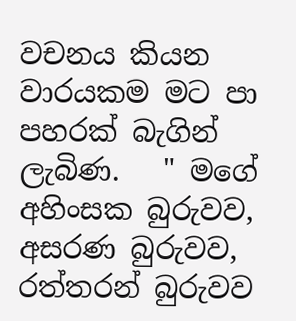වචනය කියන වාරයකම මට පා පහරක් බැගින් ලැබිණ.   " මගේ අහිංසක බුරුවව, අසරණ බුරුවව, රත්තරන් බුරුවව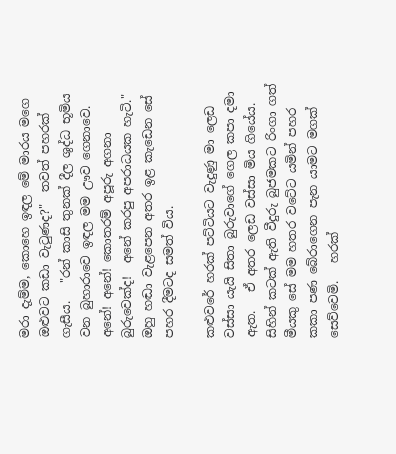මරා දැම්ම, කොහෙ ඉඳල මේ මාරය මගෙ ඔළුවට කඩා වැටුණද?"  තවත් පහරක් ගැසීය.   "රන් කාසි තුනක් දීල ශුද්ධ භූමිය වන බුහාරාවෙ ඉඳල මම ඌව ගෙනාවෙ.   අනේ! අනේ! කොතරම් අපූරු අගනා බුරුවෙක්ද!  අනේ කරපු අපරාධයක හැටි."   ඔහු හඬා වැළපෙන අතර ඉළ කැඩෙන සේ පහර දීමටද සමත් විය.

කළුවරේ හරක් පට්ටියට වැදුණු මා ලෙඩ වස්සා යැයි සිතා බුරුවාගේ ගෙල කපා දමා ඇත.   ඒ අතර ලෙඩ වස්සා මිය ගියේය.   සිහින් කටක් ඇති වීදුරු බුජමකට රිංගා ගත් මීයකු සේ මම හතර වටේට යමින් පහර කකා පණ බේරාගෙන පැන යාමට මගක් සෙව්වෙමි.   හරක්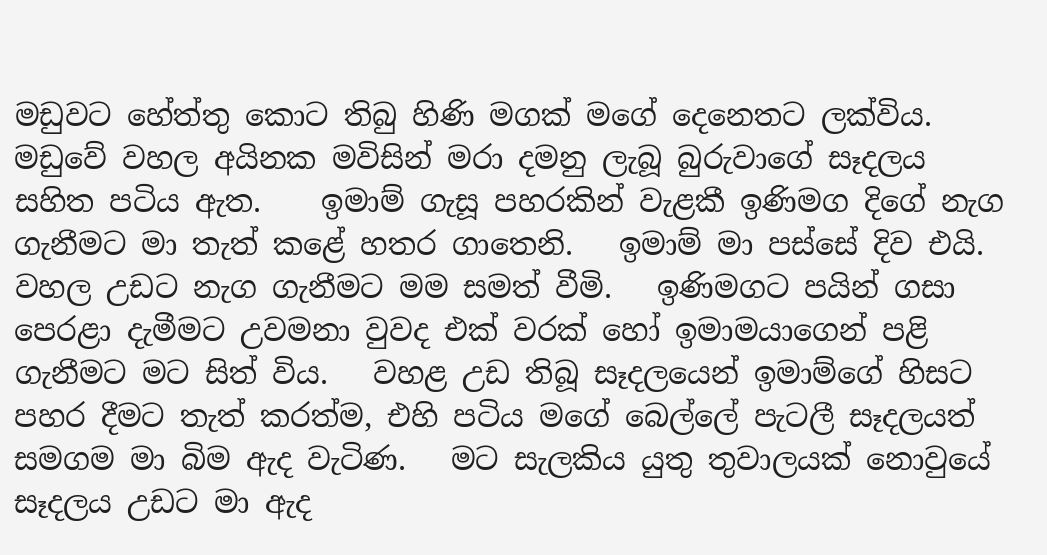මඩුවට හේත්තු කොට තිබු හිණි මගක් මගේ දෙනෙතට ලක්විය.   මඩුවේ වහල අයිනක මවිසින් මරා දමනු ලැබූ බුරුවාගේ සෑදලය සහිත පටිය ඇත.    ඉමාම් ගැසූ පහරකින් වැළකී ඉණිමග දිගේ නැග ගැනීමට මා තැත් කළේ හතර ගාතෙනි.   ඉමාම් මා පස්සේ දිව එයි.   වහල උඩට නැග ගැනීමට මම සමත් වීමි.   ඉණිමගට පයින් ගසා පෙරළා දැමීමට උවමනා වුවද එක් වරක් හෝ ඉමාමයාගෙන් පළි ගැනීමට මට සිත් විය.   වහළ උඩ තිබූ සෑදලයෙන් ඉමාම්ගේ හිසට පහර දීමට තැත් කරත්ම, එහි පටිය මගේ බෙල්ලේ පැටලී සෑදලයත් සමගම මා බිම ඇද වැටිණ.   මට සැලකිය යුතු තුවාලයක් නොවුයේ සෑදලය උඩට මා ඇද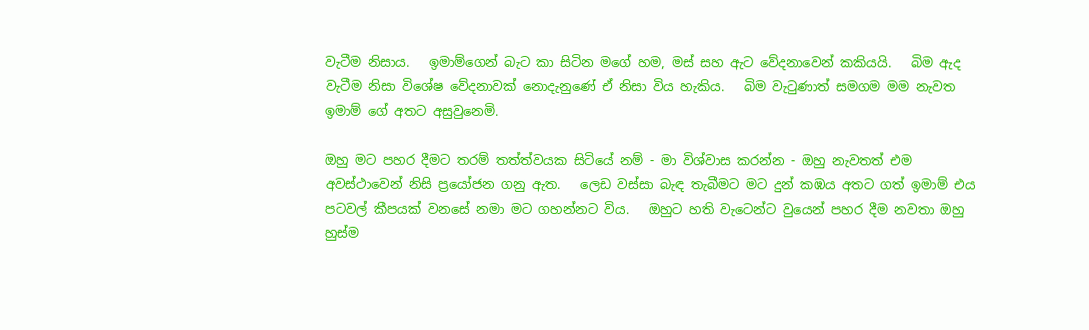වැටීම නිසාය.   ඉමාම්ගෙන් බැට කා සිටින මගේ හම, මස් සහ ඇට වේදනාවෙන් කකියයි.   බිම ඇද වැටීම නිසා විශේෂ වේදනාවක් නොදැනුණේ ඒ නිසා විය හැකිය.   බිම වැටුණාත් සමගම මම නැවත ඉමාම් ගේ අතට අසුවුනෙමි.

ඔහු මට පහර දීමට තරම් තත්ත්වයක සිටියේ නම් - මා විශ්වාස කරන්න - ඔහු නැවතත් එම අවස්ථාවෙන් නිසි ප්‍රයෝජන ගනු ඇත.   ලෙඩ වස්සා බැඳ තැබීමට මට දුන් කඹය අතට ගත් ඉමාම් එය පටවල් කීපයක් වනසේ නමා මට ගහන්නට විය.   ඔහුට හති වැටෙන්ට වුයෙන් පහර දීම නවතා ඔහු හුස්ම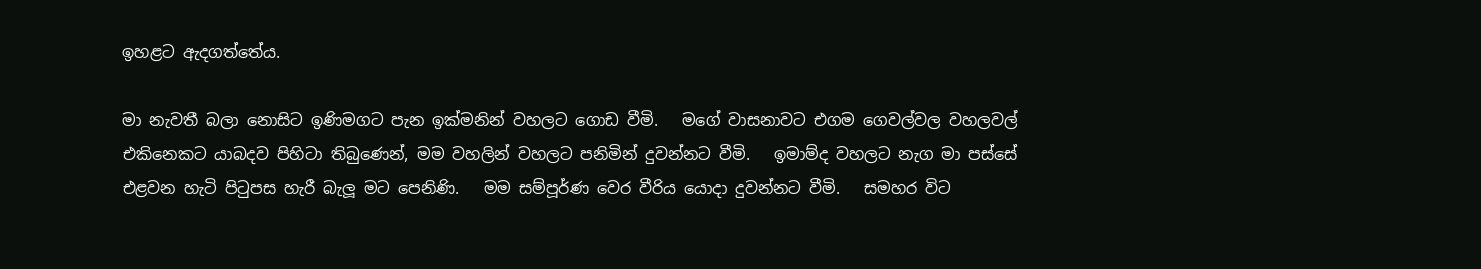ඉහළට ඇදගත්තේය.

මා නැවතී බලා නොසිට ඉණිමගට පැන ඉක්මනින් වහලට ගොඩ වීමි.   මගේ වාසනාවට එගම ගෙවල්වල වහලවල් එකිනෙකට යාබදව පිහිටා තිබුණෙන්, මම වහලින් වහලට පනිමින් දුවන්නට වීමි.   ඉමාම්ද වහලට නැග මා පස්සේ එළවන හැටි පිටුපස හැරී බැලූ මට පෙනිණි.   මම සම්පූර්ණ වෙර වීරිය යොදා දුවන්නට වීමි.   සමහර විට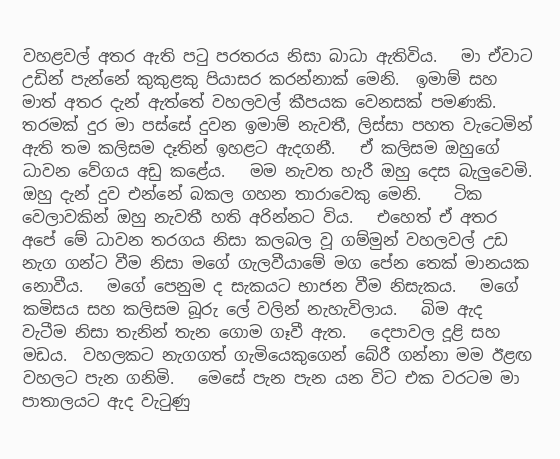වහළවල් අතර ඇති පටු පරතරය නිසා බාධා ඇතිවිය.   මා ඒවාට උඩින් පැන්නේ කුකුළකු පියාසර කරන්නාක් මෙනි.  ඉමාම් සහ මාත් අතර දැන් ඇත්තේ වහලවල් කීපයක වෙනසක් පමණකි.   තරමක් දුර මා පස්සේ දුවන ඉමාම් නැවතී, ලිස්සා පහත වැටෙමින් ඇති තම කලිසම දෑතින් ඉහළට ඇදගනී.   ඒ කලිසම ඔහුගේ ධාවන වේගය අඩු කළේය.   මම නැවත හැරී ඔහු දෙස බැලුවෙමි.   ඔහු දැන් දුව එන්නේ බකල ගහන තාරාවෙකු මෙනි.    ටික වෙලාවකින් ඔහු නැවතී හති අරින්නට විය.   එහෙත් ඒ අතර අපේ මේ ධාවන තරගය නිසා කලබල වූ ගම්මුන් වහලවල් උඩ නැග ගන්ට වීම නිසා මගේ ගැලවීයාමේ මග පේන තෙක් මානයක නොවීය.   මගේ පෙනුම ද සැකයට භාජන වීම නිසැකය.   මගේ කමිසය සහ කලිසම බූරු ලේ වලින් නැහැවිලාය.   බිම ඇද වැටීම නිසා තැනින් තැන ගොම ගෑවී ඇත.   දෙපාවල දූළි සහ මඩය.  වහලකට නැගගත් ගැමියෙකුගෙන් බේරී ගන්නා මම ඊළඟ වහලට පැන ගනිමි.   මෙසේ පැන පැන යන විට එක වරටම මා පාතාලයට ඇද වැටුණු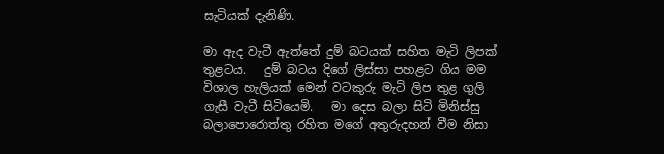සැටියක් දැනිණි.

මා ඇද වැටී ඇත්තේ දුම් බටයක් සහිත මැටි ලිපක් තුළටය.   දුම් බටය දිගේ ලිස්සා පහළට ගිය මම විශාල හැලියක් මෙන් වටකුරු මැටි ලිප තුළ ගුලි ගැසී වැටී සිටියෙමි.   මා දෙස බලා සිටි මිනිස්සු බලාපොරොත්තු රහිත මගේ අතුරුදහන් වීම නිසා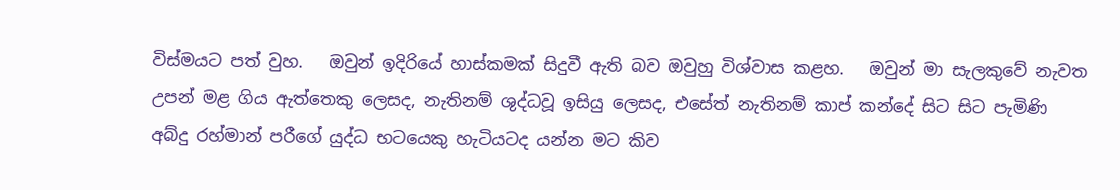විස්මයට පත් වුහ.   ඔවුන් ඉදිරියේ හාස්කමක් සිදුවී ඇති බව ඔවුහු විශ්වාස කළහ.   ඔවුන් මා සැලකුවේ නැවත උපන් මළ ගිය ඇත්තෙකු ලෙසද, නැතිනම් ශුද්ධවූ ඉසියු ලෙසද, එසේත් නැතිනම් කාප් කන්දේ සිට සිට පැමිණි අබ්දු රහ්මාන් පරීගේ යුද්ධ භටයෙකු හැටියටද යන්න මට කිව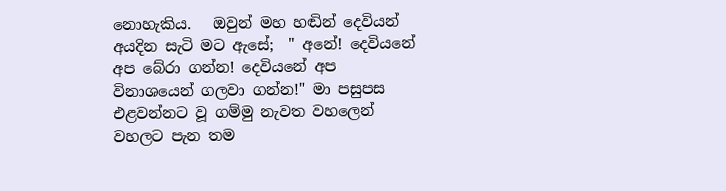නොහැකිය.   ඔවුන් මහ හඬින් දෙවියන් අයදින සැටි මට ඇසේ;  " අනේ! දෙවියනේ අප බේරා ගන්න! දෙවියනේ අප විනාශයෙන් ගලවා ගන්න!" මා පසුපස එළවන්නට වූ ගම්මු නැවත වහලෙන් වහලට පැන තම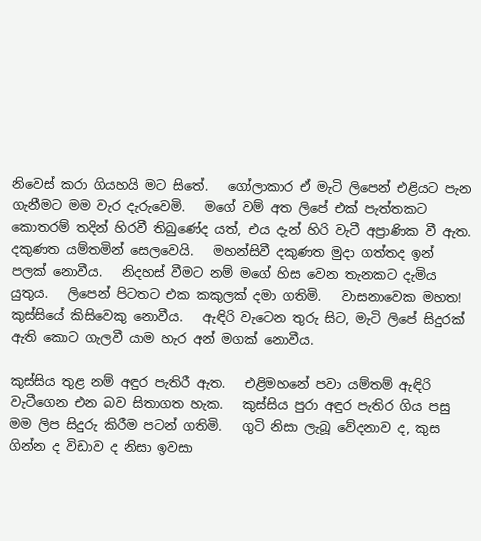නිවෙස් කරා ගියහයි මට සිතේ.   ගෝලාකාර ඒ මැටි ලිපෙන් එළියට පැන ගැනීමට මම වැර දැරුවෙමි.   මගේ වම් අත ලිපේ එක් පැත්තකට කොතරම් තදින් හිරවී තිබුණේද යත්, එය දැන් හිරි වැටී අප්‍රාණික වී ඇත.   දකුණත යම්තමින් සෙලවෙයි.   මහන්සිවී දකුණත මුදා ගත්තද ඉන් පලක් නොවීය.   නිදහස් වීමට නම් මගේ හිස වෙන තැනකට දැමිය යුතුය.   ලිපෙන් පිටතට එක කකුලක් දමා ගතිමි.   වාසනාවෙක මහත! කුස්සියේ කිසිවෙකු නොවීය.   ඇඳිරි වැටෙන තුරු සිට, මැටි ලිපේ සිදුරක් ඇති කොට ගැලවී යාම හැර අන් මගක් නොවීය.

කුස්සිය තුළ නම් අඳුර පැතිරී ඇත.   එළිමහනේ පවා යම්තම් ඇඳිරි වැටීගෙන එන බව සිතාගත හැක.   කුස්සිය පුරා අඳුර පැතිර ගිය පසු මම ලිප සිදුරු කිරීම පටන් ගතිමි.   ගුටි නිසා ලැබූ වේදනාව ද, කුස ගින්න ද විඩාව ද නිසා ඉවසා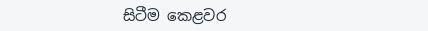සිටීම කෙළවර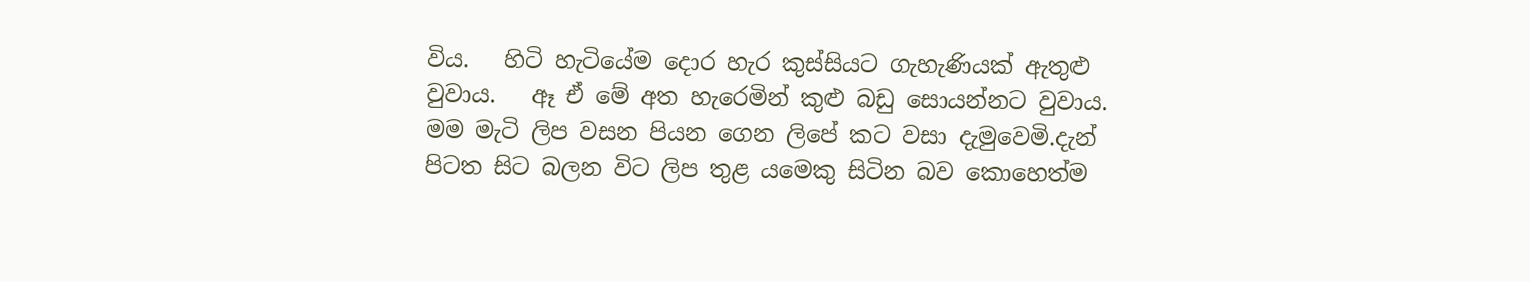විය.   හිටි හැටියේම දොර හැර කුස්සියට ගැහැණියක් ඇතුළු වුවාය.   ඈ ඒ මේ අත හැරෙමින් කුළු බඩු සොයන්නට වුවාය.   මම මැටි ලිප වසන පියන ගෙන ලිපේ කට වසා දැමුවෙමි.දැන් පිටත සිට බලන විට ලිප තුළ යමෙකු සිටින බව කොහෙත්ම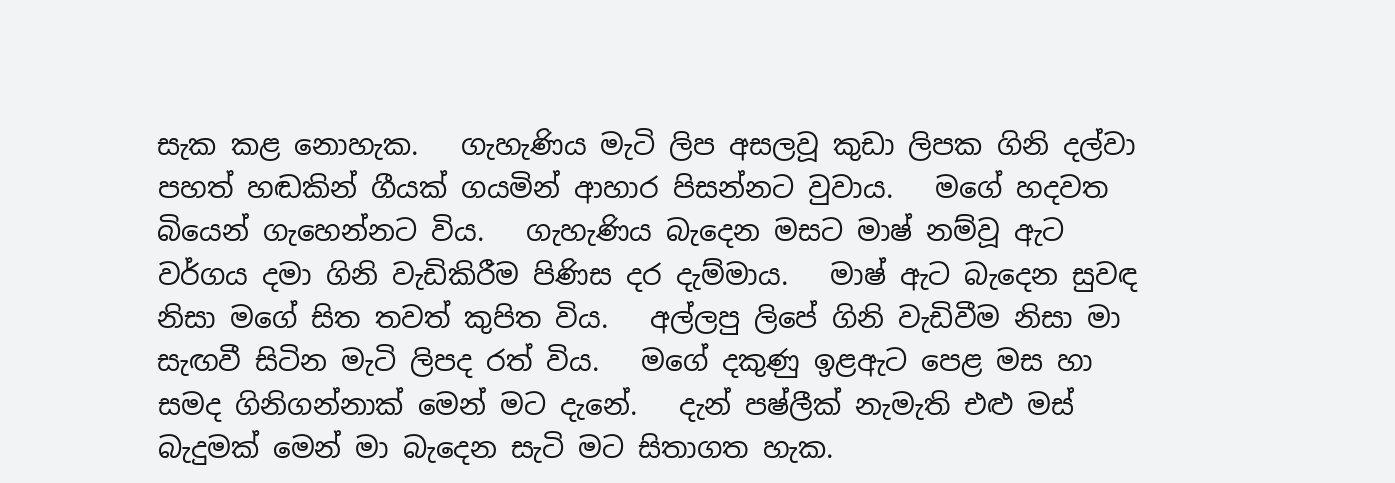සැක කළ නොහැක.   ගැහැණිය මැටි ලිප අසලවූ කුඩා ලිපක ගිනි දල්වා පහත් හඬකින් ගීයක් ගයමින් ආහාර පිසන්නට වුවාය.   මගේ හදවත බියෙන් ගැහෙන්නට විය.   ගැහැණිය බැදෙන මසට මාෂ් නම්වූ ඇට වර්ගය දමා ගිනි වැඩිකිරීම පිණිස දර දැම්මාය.   මාෂ් ඇට බැදෙන සුවඳ නිසා මගේ සිත තවත් කුපිත විය.   අල්ලපු ලිපේ ගිනි වැඩිවීම නිසා මා සැඟවී සිටින මැටි ලිපද රත් විය.   මගේ දකුණු ඉළඇට පෙළ මස හා සමද ගිනිගන්නාක් මෙන් මට දැනේ.   දැන් පෂ්ලීක් නැමැති එළු මස් බැදුමක් මෙන් මා බැදෙන සැටි මට සිතාගත හැක.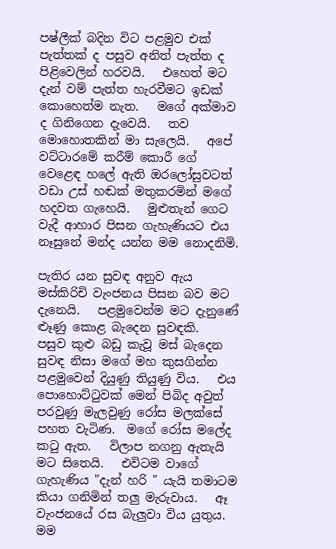පෂ්ලීක් බදින විට පළමුව එක් පැත්තක් ද පසුව අනිත් පැත්ත ද පිළිවෙලින් හරවයි.   එහෙත් මට දැන් වම් පැත්ත හැරවීමට ඉඩක් කොහෙත්ම නැත.   මගේ අක්මාව ද ගිනිගෙන දැවෙයි.   තව මොහොතකින් මා සැලෙයි.   අපේ වට්ටාරමේ කරීම් කොරී ගේ වෙළෙඳ හලේ ඇති ඔරලෝසුවටත් වඩා උස් හඬක් මතුකරමින් මගේ හදවත ගැහෙයි.   මුළුතැන් ගෙට වැදී ආහාර පිසන ගැහැණියට එය නෑසුනේ මන්ද යන්න මම නොදනිමි.

පැතිර යන සුවඳ අනුව ඇය මස්කිරිචි වැංජනය පිසන බව මට දැනෙයි.   පළමුවෙන්ම මට දැනුණේ ළූණු කොළ බැදෙන සුවඳකි.   පසුව කුළු බඩු කැවූ මස් බැදෙන සුවඳ නිසා මගේ මහ කුසගින්න පළමුවෙන් දියුණු තියුණු විය.   එය පොහොට්ටුවක් මෙන් පිබිද අවුත් පරවුණු මැලවුණු රෝස මලක්සේ පහත වැටිණ.  මගේ රෝස මලේද කටු ඇත.   විලාප නගනු ඇතැයි මට සිතෙයි.   එවිටම වාගේ ගැහැණිය "දැන් හරි " යැයි තමාටම කියා ගනිමින් තලු මැරුවාය.   ඈ වැංජනයේ රස බැලුවා විය යුතුය.   මම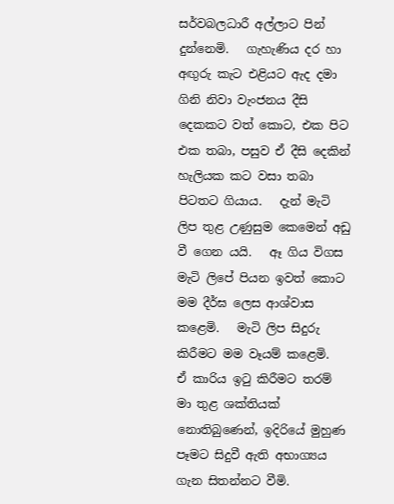සර්වබලධාරී අල්ලාට පින් දුන්නෙමි.   ගැහැණිය දර හා අඟුරු කැට එළියට ඇද දමා ගිනි නිවා වැංජනය දීසි දෙකකට වත් කොට, එක පිට එක තබා, පසුව ඒ දීසි දෙකින් හැලියක කට වසා තබා පිටතට ගියාය.   දැන් මැටි ලිප තුළ උණුසුම කෙමෙන් අඩු වී ගෙන යයි.   ඈ ගිය විගස මැටි ලිපේ පියන ඉවත් කොට මම දීර්ඝ ලෙස ආශ්වාස කළෙමි.   මැටි ලිප සිදුරු කිරීමට මම වෑයම් කළෙමි.   ඒ කාරිය ඉටු කිරීමට තරම් මා තුළ ශක්තියක් නොතිබුණෙන්, ඉදිරියේ මුහුණ පෑමට සිදුවී ඇති අභාග්‍යය ගැන සිතන්නට වීමි.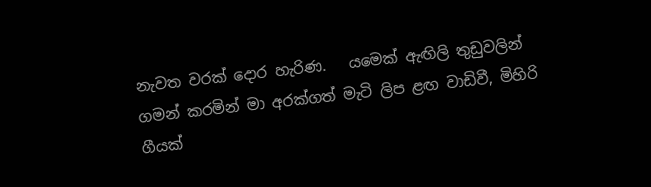නැවත වරක් දොර හැරිණ.   යමෙක් ඇඟිලි තුඩුවලින් ගමන් කරමින් මා අරක්ගත් මැටි ලිප ළඟ වාඩිවී, මිහිරි ගීයක්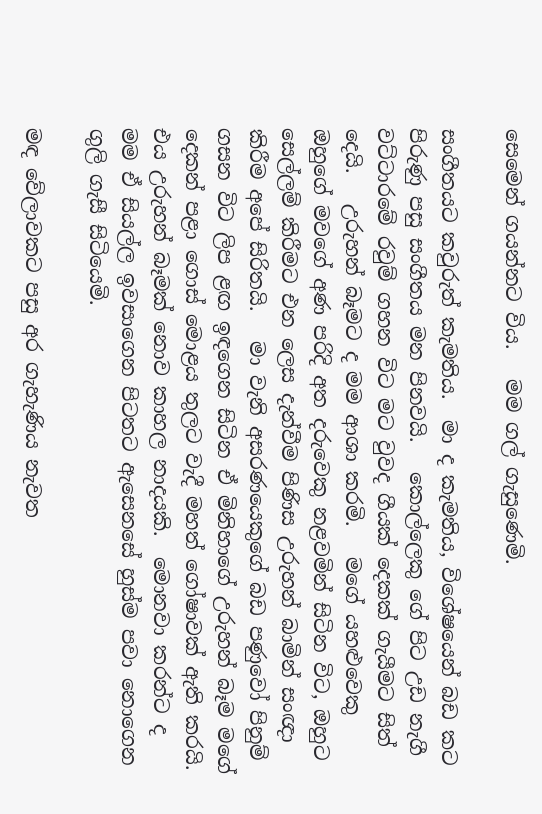සෙමෙන් ගයන්නට විය.   මම ගල් ගැසුණෙමි.

සංගීතයට කවුරුත් කැමතිය.  මා ද කැමතිය, විශේෂයෙන් බඩ කට පිරුණු පසු සංගීතය මන පිනවයි.   කොල්ලෙකු ගේ පිට උඩ නැගී වට්ටාරමේ රවුම් ගහන විට මට වුවද ගීයක් දෙකක් ගැයීමට සිත් දෙයි.   උරුහන් බෑමට ද මම ආශා කරමි.   මගේ යහළුවෙකු ඔහුගේ මවගේ අණ පරිදි අත දරුවෙකු නළවමින් සිටින විට, ඔහුට සෙල්ලම් කිරීමට එන ලෙස දැන්වීම පිණිස උරුහන් බාමින් සංඥා කිරීම අපේ සිරිතයි.   මා වැනි අසරණයෙකුගේ බඩ පණුවෝ පිනුම් ගසන විට ලිප ළඟ ඉඳගෙන සිටින ඒ මිනිහාගේ උරුහන් බෑම මගේ දෙකන් පළා ගොස් මොළය තුලට වැදී මහත් ගෝෂාවක් ඇති කරයි.   එය උරුහන් බෑමක් නොව කාහල නාදයකි.  මොනවා කරන්ට ද මම ඒ සියල්ල ඉවසාගෙන පිටතට ඇසෙනසේ හුස්ම පවා නොගෙන ගුලි ගැසී සිටියෙමි.

මඳ වේලාවකට පසු අර ගැහැණිය නැවත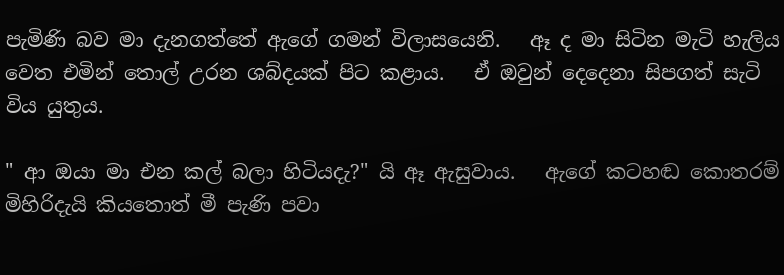පැමිණි බව මා දැනගත්තේ ඇගේ ගමන් විලාසයෙනි.   ඈ ද මා සිටින මැටි හැලිය වෙත එමින් තොල් උරන ශබ්දයක් පිට කළාය.   ඒ ඔවුන් දෙදෙනා සිපගත් සැටි විය යුතුය.

" ආ ඔයා මා එන කල් බලා හිටියදැ?" යි ඈ ඇසුවාය.   ඇගේ කටහඬ කොතරම් මිහිරිදැයි කියතොත් මී පැණි පවා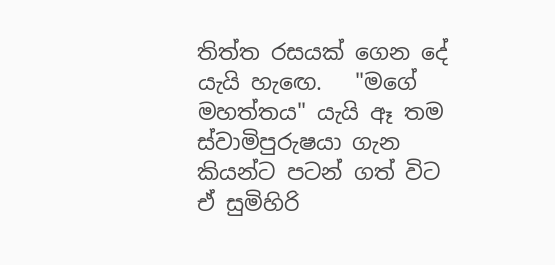තිත්ත රසයක් ගෙන දේ යැයි හැඟෙ.   "මගේ මහත්තය" යැයි ඈ තම ස්වාමිපුරුෂයා ගැන කියන්ට පටන් ගත් විට ඒ සුමිහිරි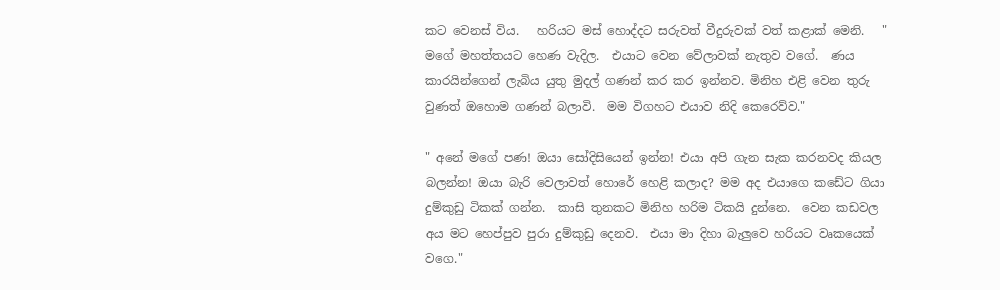කට වෙනස් විය.   හරියට මස් හොද්දට සරුවත් වීදුරුවක් වත් කළාක් මෙනි.   " මගේ මහත්තයට හෙණ වැදිල.  එයාට වෙන වේලාවක් නැතුව වගේ.  ණය කාරයින්ගෙන් ලැබිය යුතු මුදල් ගණන් කර කර ඉන්නව. මිනිහ එළි වෙන තුරු වුණත් ඔහොම ගණන් බලාවි.  මම විගහට එයාව නිදි කෙරෙව්ව."

" අනේ මගේ පණ! ඔයා සෝදිසියෙන් ඉන්න! එයා අපි ගැන සැක කරනවද කියල බලන්න! ඔයා බැරි වෙලාවත් හොරේ හෙළි කලාද? මම අද එයාගෙ කඩේට ගියා දුම්කුඩු ටිකක් ගන්න.  කාසි තුනකට මිනිහ හරිම ටිකයි දුන්නෙ.  වෙන කඩවල අය මට හෙප්පුව පුරා දුම්කුඩු දෙනව.  එයා මා දිහා බැලුවෙ හරියට වෘකයෙක් වගෙ."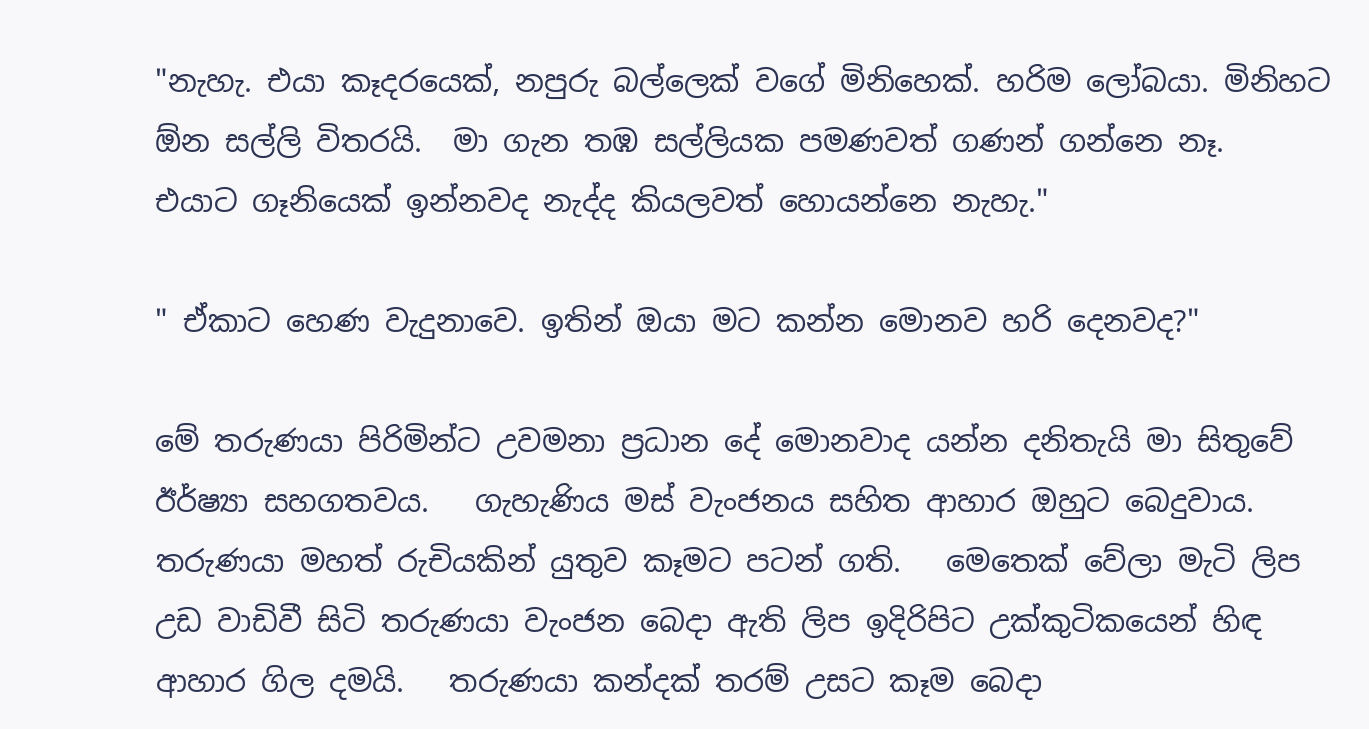"නැහැ. එයා කෑදරයෙක්, නපුරු බල්ලෙක් වගේ මිනිහෙක්. හරිම ලෝබයා. මිනිහට ඕන සල්ලි විතරයි.  මා ගැන තඹ සල්ලියක පමණවත් ගණන් ගන්නෙ නෑ.  එයාට ගෑනියෙක් ඉන්නවද නැද්ද කියලවත් හොයන්නෙ නැහැ."

" ඒකාට හෙණ වැදුනාවෙ. ඉතින් ඔයා මට කන්න මොනව හරි දෙනවද?"

මේ තරුණයා පිරිමින්ට උවමනා ප්‍රධාන දේ මොනවාද යන්න දනිතැයි මා සිතුවේ ඊර්ෂ්‍යා සහගතවය.   ගැහැණිය මස් වැංජනය සහිත ආහාර ඔහුට බෙදුවාය.  තරුණයා මහත් රුචියකින් යුතුව කෑමට පටන් ගති.   මෙතෙක් වේලා මැටි ලිප උඩ වාඩිවී සිටි තරුණයා වැංජන බෙදා ඇති ලිප ඉදිරිපිට උක්කුටිකයෙන් හිඳ ආහාර ගිල දමයි.   තරුණයා කන්දක් තරම් උසට කෑම බෙදා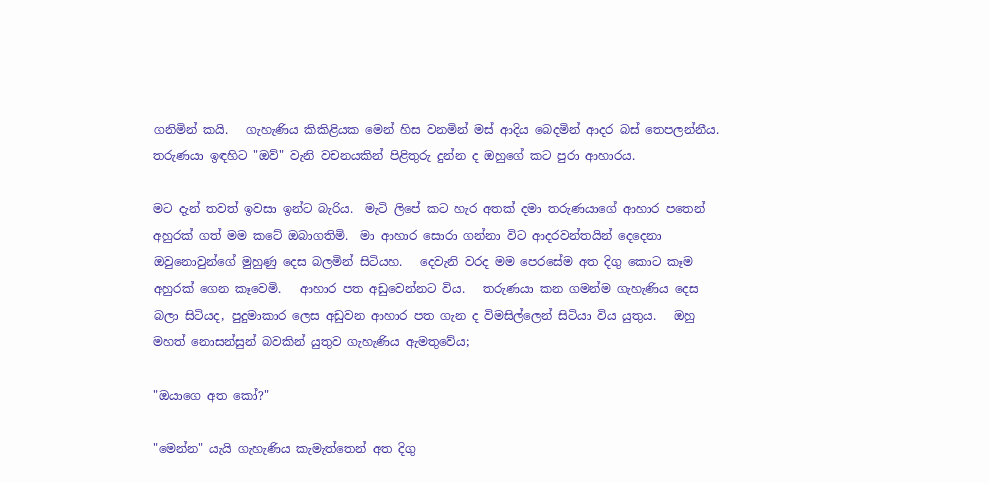ගනිමින් කයි.   ගැහැණිය කිකිළියක මෙන් හිස වනමින් මස් ආදිය බෙදමින් ආදර බස් තෙපලන්නීය.   තරුණයා ඉඳහිට "ඔව්" වැනි වචනයකින් පිළිතුරු දුන්න ද ඔහුගේ කට පුරා ආහාරය.

මට දැන් තවත් ඉවසා ඉන්ට බැරිය.  මැටි ලිපේ කට හැර අතක් දමා තරුණයාගේ ආහාර පතෙන් අහුරක් ගත් මම කටේ ඔබාගතිමි.  මා ආහාර සොරා ගන්නා විට ආදරවන්තයින් දෙදෙනා ඔවුනොවුන්ගේ මුහුණු දෙස බලමින් සිටියහ.   දෙවැනි වරද මම පෙරසේම අත දිගු කොට කෑම අහුරක් ගෙන කෑවෙමි.   ආහාර පත අඩුවෙන්නට විය.   තරුණයා කන ගමන්ම ගැහැණිය දෙස බලා සිටියද, පුදුමාකාර ලෙස අඩුවන ආහාර පත ගැන ද විමසිල්ලෙන් සිටියා විය යුතුය.   ඔහු මහත් නොසන්සුන් බවකින් යුතුව ගැහැණිය ඇමතුවේය;

"ඔයාගෙ අත කෝ?"

"මෙන්න" යැයි ගැහැණිය කැමැත්තෙන් අත දිගු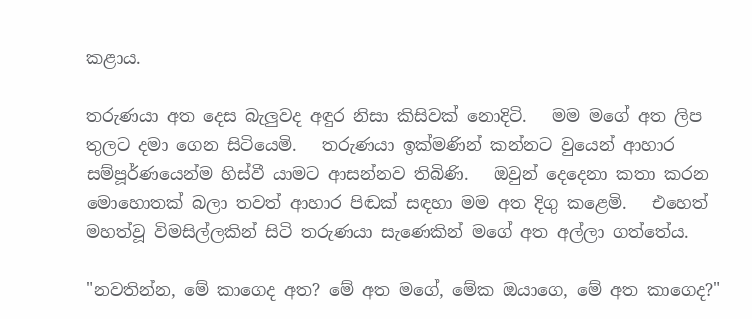කළාය.

තරුණයා අත දෙස බැලුවද අඳුර නිසා කිසිවක් නොදිටි.   මම මගේ අත ලිප තුලට දමා ගෙන සිටියෙමි.   තරුණයා ඉක්මණින් කන්නට වුයෙන් ආහාර සම්පූර්ණයෙන්ම හිස්වී යාමට ආසන්නව තිබිණි.   ඔවුන් දෙදෙනා කතා කරන මොහොතක් බලා තවත් ආහාර පිඬක් සඳහා මම අත දිගු කළෙමි.   එහෙත් මහත්වූ විමසිල්ලකින් සිටි තරුණයා සැණෙකින් මගේ අත අල්ලා ගත්තේය.

"නවතින්න, මේ කාගෙද අත? මේ අත මගේ, මේක ඔයාගෙ, මේ අත කාගෙද?"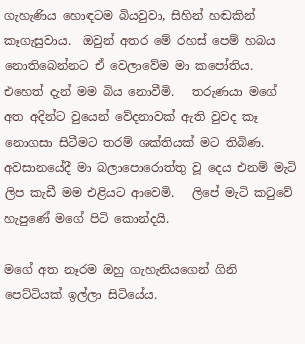ගැහැණිය හොඳටම බියවුවා, සිහින් හඬකින් කෑගැසුවාය.  ඔවුන් අතර මේ රහස් පෙම් හබය නොතිබෙන්නට ඒ වෙලාවේම මා කපෝතිය.   එහෙත් දැන් මම බිය නොවීමි.   තරුණයා මගේ අත අදින්ට වුයෙන් වේදනාවක් ඇති වුවද කෑ නොගසා සිටීමට තරම් ශක්තියක් මට තිබිණ.   අවසානයේදී මා බලාපොරොත්තු වූ දෙය එනම් මැටි ලිප කැඩී මම එළියට ආවෙමි.   ලිපේ මැටි කටුවේ හැපුණේ මගේ පිටි කොන්දයි.

මගේ අත නෑරම ඔහු ගැහැනියගෙන් ගිනි පෙට්ටියක් ඉල්ලා සිටියේය.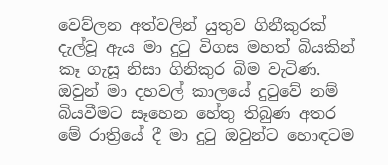වෙව්ලන අත්වලින් යුතුව ගිනීකුරක් දැල්වූ ඇය මා දුටු විගස මහත් බියකින් කෑ ගැසූ නිසා ගිනිකුර බිම වැටිණ.   ඔවුන් මා දහවල් කාලයේ දුටුවේ නම් බියවීමට සෑහෙන හේතු තිබුණ අතර මේ රාත්‍රියේ දී මා දුටු ඔවුන්ට හොඳටම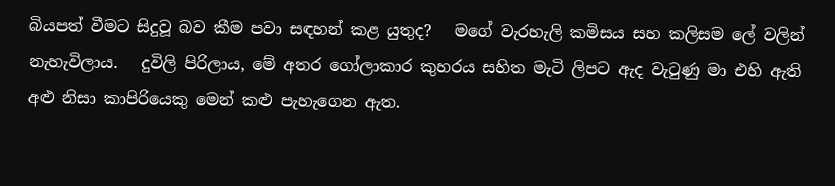බියපත් වීමට සිදුවූ බව කීම පවා සඳහන් කළ යුතුද?   මගේ වැරහැලි කමිසය සහ කලිසම ලේ වලින් නැහැවිලාය.   දුවිලි පිරිලාය, මේ අතර ගෝලාකාර කුහරය සහිත මැටි ලිපට ඇද වැටුණු මා එහි ඇති අළු නිසා කාපිරියෙකු මෙන් කළු පැහැගෙන ඇත.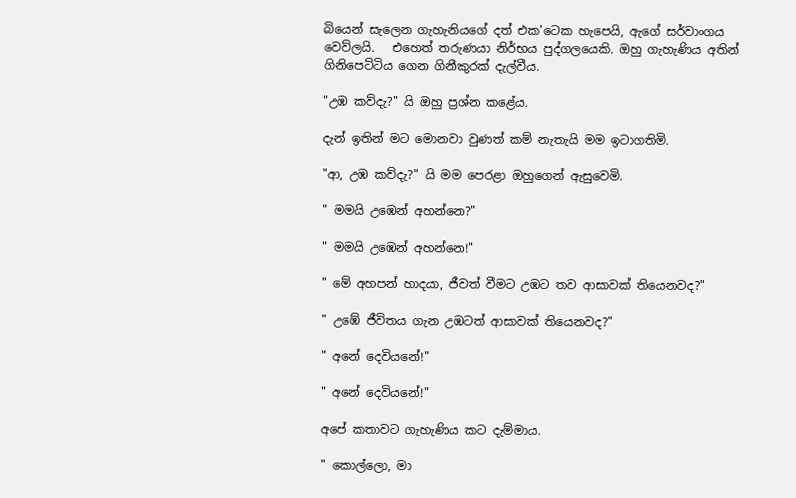බියෙන් සැලෙන ගැහැනියගේ දත් එක'ටෙක හැපෙයි, ඇගේ සර්වාංගය වෙව්ලයි.   එහෙත් තරුණයා නිර්භය පුද්ගලයෙකි. ඔහු ගැහැණිය අතින් ගිනිපෙට්ටිය ගෙන ගිනීකුරක් දැල්වීය.

"උඹ කව්දැ?" යි ඔහු ප්‍රශ්න කළේය.

දැන් ඉතින් මට මොනවා වුණත් කම් නැතැයි මම ඉටාගතිමි.

"ආ, උඹ කව්දැ?" යි මම පෙරළා ඔහුගෙන් ඇසුවෙමි.

" මමයි උඹෙන් අහන්නෙ?"

" මමයි උඹෙන් අහන්නෙ!"

" මේ අහපන් හාදයා, ජීවත් වීමට උඹට තව ආසාවක් තියෙනවද?"

" උඹේ ජීවිතය ගැන උඹටත් ආසාවක් තියෙනවද?"

" අනේ දෙවියනේ!"

" අනේ දෙවියනේ!"

අපේ කතාවට ගැහැණිය කට දැම්මාය.

" කොල්ලො, මා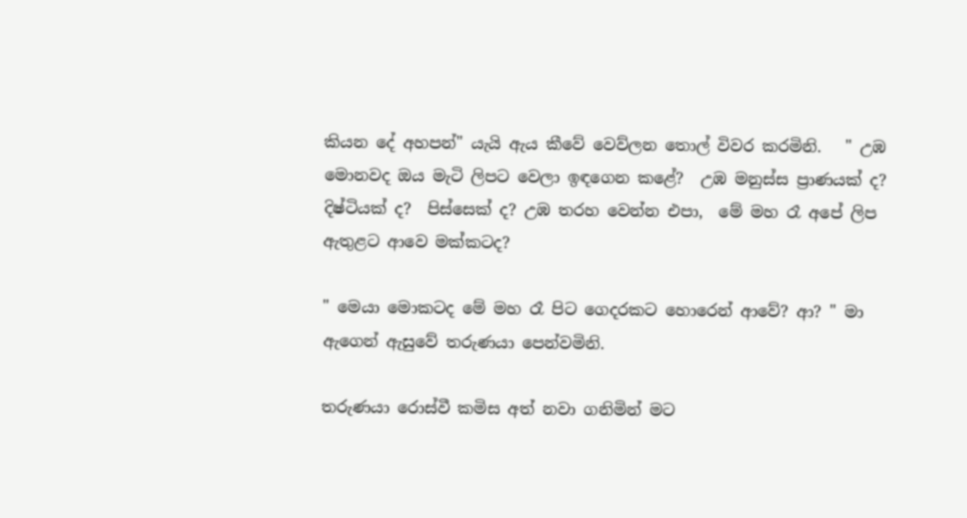කියන දේ අහපන්" යැයි ඇය කීවේ වෙව්ලන තොල් විවර කරමිනි.   " උඹ මොනවද ඔය මැටි ලිපට වෙලා ඉඳගෙන කළේ?  උඹ මනුස්ස ප්‍රාණයක් ද?  දිෂ්ටියක් ද?  පිස්සෙක් ද? උඹ තරහ වෙන්න එපා,  මේ මහ රෑ අපේ ලිප ඇතුළට ආවෙ මක්කටද?

" මෙයා මොකටද මේ මහ රෑ පිට ගෙදරකට හොරෙන් ආවේ? ආ? " මා ඇගෙන් ඇසුවේ තරුණයා පෙන්වමිනි.

තරුණයා රොස්වී කමිස අත් නවා ගනිමින් මට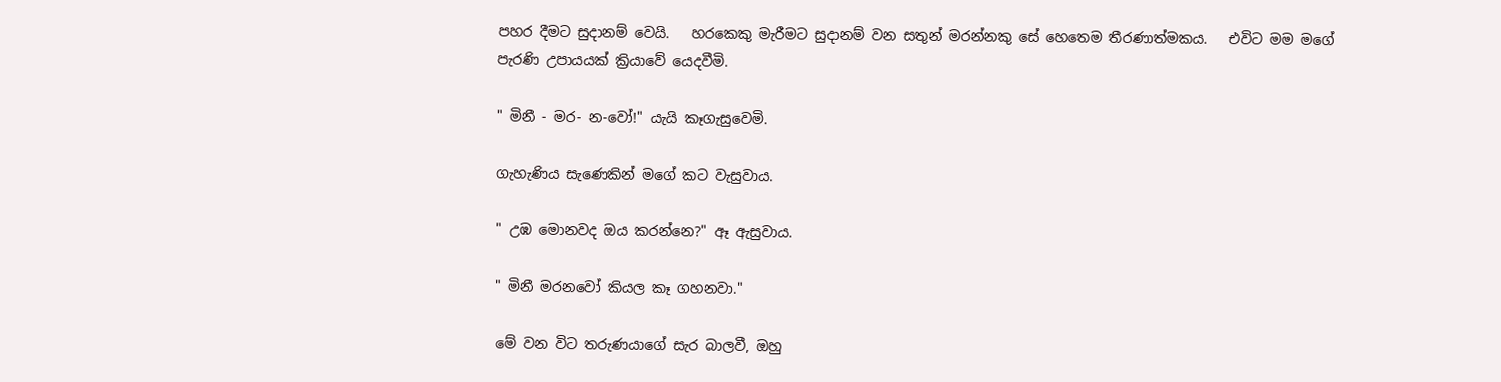පහර දීමට සුදානම් වෙයි.   හරකෙකු මැරීමට සුදානම් වන සතුන් මරන්නකු සේ හෙතෙම තීරණාත්මකය.   එවිට මම මගේ පැරණි උපායයක් ක්‍රියාවේ යෙදවීමි.

" මිනී - මර- න-වෝ!" යැයි කෑගැසුවෙමි.

ගැහැණිය සැණෙකින් මගේ කට වැසුවාය.

" උඹ මොනවද ඔය කරන්නෙ?" ඈ ඇසුවාය.

" මිනී මරනවෝ කියල කෑ ගහනවා."

මේ වන විට තරුණයාගේ සැර බාලවී, ඔහු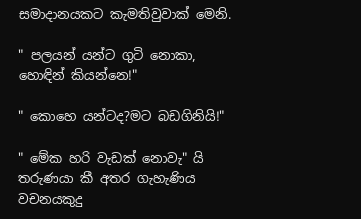සමාදානයකට කැමතිවුවාක් මෙනි.

" පලයන් යන්ට ගුටි නොකා, හොඳින් කියන්නෙ!"

" කොහෙ යන්ටද?මට බඩගිනියි!"

" මේක හරි වැඩක් නොවැ" යි තරුණයා කී අතර ගැහැණිය වචනයකුදු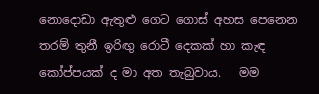නොදොඩා ඇතුළු ගෙට ගොස් අහස පෙනෙන තරම් තුනී ඉරිඟු රොටී දෙකක් හා කැඳ කෝප්පයක් ද මා අත තැබුවාය.   මම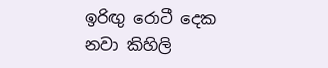ඉරිඟු රොටී දෙක නවා කිහිලි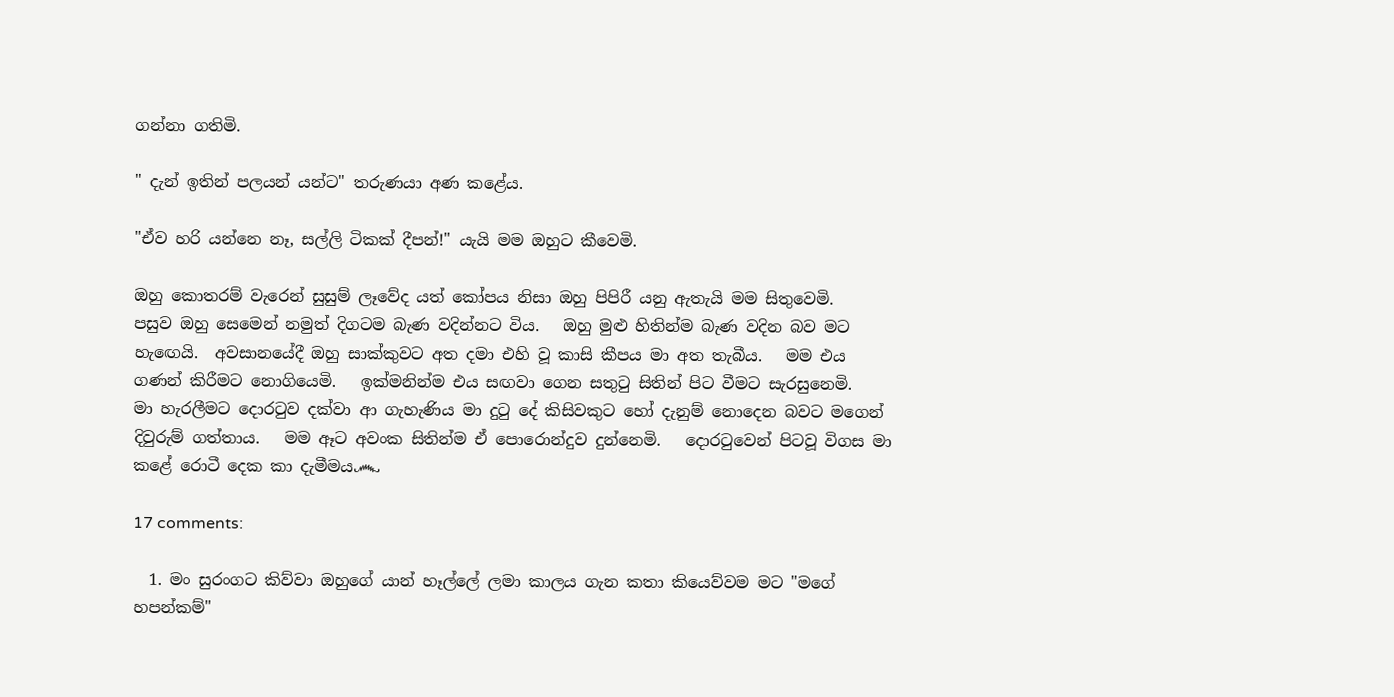ගන්නා ගතිමි.

" දැන් ඉතින් පලයන් යන්ට" තරුණයා අණ කළේය.

"ඒව හරි යන්නෙ නෑ, සල්ලි ටිකක් දීපන්!" යැයි මම ඔහුට කීවෙමි.

ඔහු කොතරම් වැරෙන් සුසුම් ලෑවේද යත් කෝපය නිසා ඔහු පිපිරී යනු ඇතැයි මම සිතුවෙමි.   පසුව ඔහු සෙමෙන් නමුත් දිගටම බැණ වදින්නට විය.   ඔහු මුළු හිතින්ම බැණ වදින බව මට හැඟෙයි.  අවසානයේදී ඔහු සාක්කුවට අත දමා එහි වූ කාසි කීපය මා අත තැබීය.   මම එය ගණන් කිරීමට නොගියෙමි.   ඉක්මනින්ම එය සඟවා ගෙන සතුටු සිතින් පිට වීමට සැරසුනෙමි.   මා හැරලීමට දොරටුව දක්වා ආ ගැහැණිය මා දුටු දේ කිසිවකුට හෝ දැනුම් නොදෙන බවට මගෙන් දිවුරුම් ගත්තාය.   මම ඈට අවංක සිතින්ම ඒ පොරොන්දුව දුන්නෙමි.   දොරටුවෙන් පිටවූ විගස මා කළේ රොටී දෙක කා දැමීමය෴

17 comments:

  1. මං සුරංගට කිව්වා ඔහුගේ යාන් හෑල්ලේ ලමා කාලය ගැන කතා කියෙව්වම මට "මගේ හපන්කම්"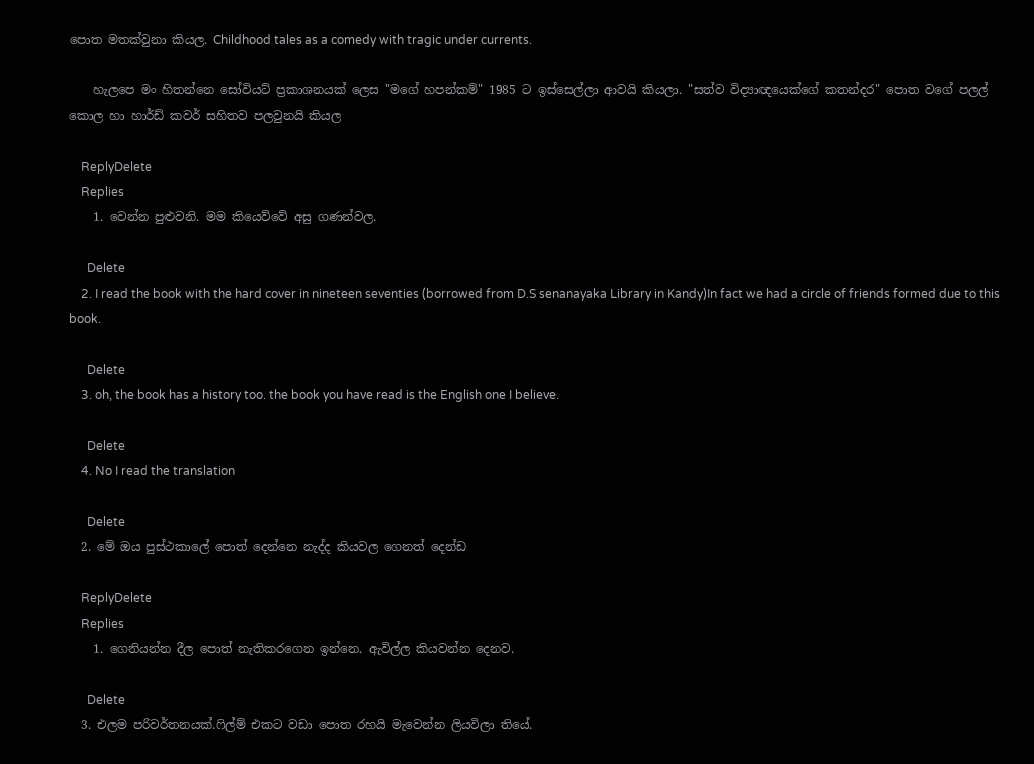පොත මතක්වුනා කියල. Childhood tales as a comedy with tragic under currents.

    හැලපෙ මං හිතන්නෙ සෝවියට් ප්‍රකාශනයක් ලෙස "මගේ හපන්කම්" 1985 ට ඉස්සෙල්ලා ආවයි කියලා. "සත්ව විද්‍යාඥයෙක්ගේ කතන්දර" පොත වගේ පලල් කොල හා හාර්ඩ් කවර් සහිතව පලවුනයි කියල

    ReplyDelete
    Replies
    1. වෙන්න පුළුවනි. මම කියෙව්වේ අසු ගණන්වල.

      Delete
    2. I read the book with the hard cover in nineteen seventies (borrowed from D.S senanayaka Library in Kandy)In fact we had a circle of friends formed due to this book.

      Delete
    3. oh, the book has a history too. the book you have read is the English one I believe.

      Delete
    4. No I read the translation

      Delete
  2. මේ ඔය පුස්ථකාලේ පොත් දෙන්නෙ නැද්ද කියවල ගෙනත් දෙන්ඩ

    ReplyDelete
    Replies
    1. ගෙනියන්න දීල පොත් නැතිකරගෙන ඉන්නෙ. ඇවිල්ල කියවන්න දෙනව.

      Delete
  3. එලම පරිවර්තනයක්.ෆිල්ම් එකට වඩා පොත රහයි මැවෙන්න ලියවිලා තියේ.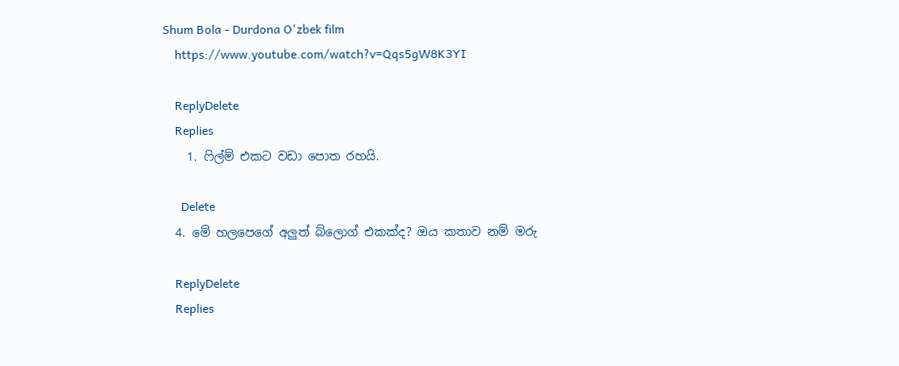Shum Bola - Durdona O'zbek film
    https://www.youtube.com/watch?v=Qqs5gW8K3YI

    ReplyDelete
    Replies
    1. ෆිල්ම් එකට වඩා පොත රහයි.

      Delete
  4. මේ හලපෙගේ අලුත් බ්ලොග් එකක්ද? ඔය කතාව නම් මරු

    ReplyDelete
    Replies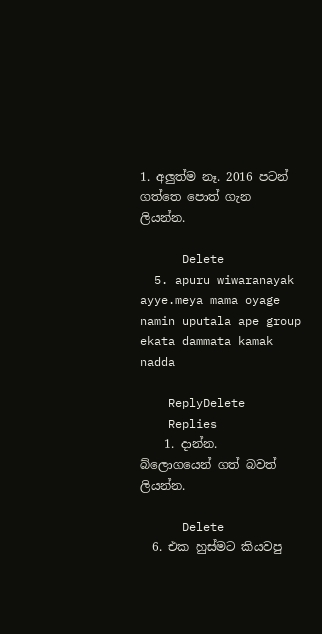1. අලුත්ම නෑ. 2016 පටන් ගත්තෙ පොත් ගැන ලියන්න.

      Delete
  5. apuru wiwaranayak ayye.meya mama oyage namin uputala ape group ekata dammata kamak nadda

    ReplyDelete
    Replies
    1. දාන්න. බ්ලොගයෙන් ගත් බවත් ලියන්න.

      Delete
  6. එක හුස්මට කියවපු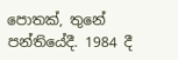පොතක්, තුනේ පන්තියේදී. 1984 දී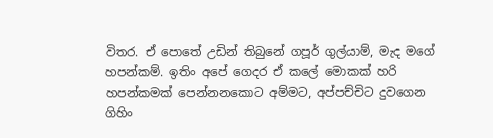විතර. ඒ පොතේ උඩින් තිබුනේ ගපූර් ගුල්යාම්, මැද මගේ හපන්කම්. ඉතිං අපේ ගෙදර ඒ කලේ මොකක් හරි හපන්කමක් පෙන්නනකොට අම්මට, අප්පච්චිට දුවගෙන ගිහිං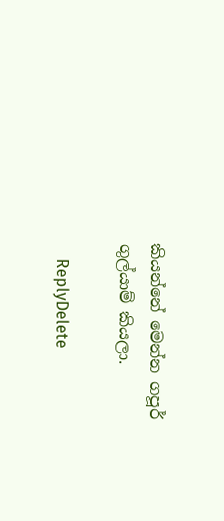කියන්නේ මෙන්න ගපූර් ගුල්යාම් කියලා.

    ReplyDelete